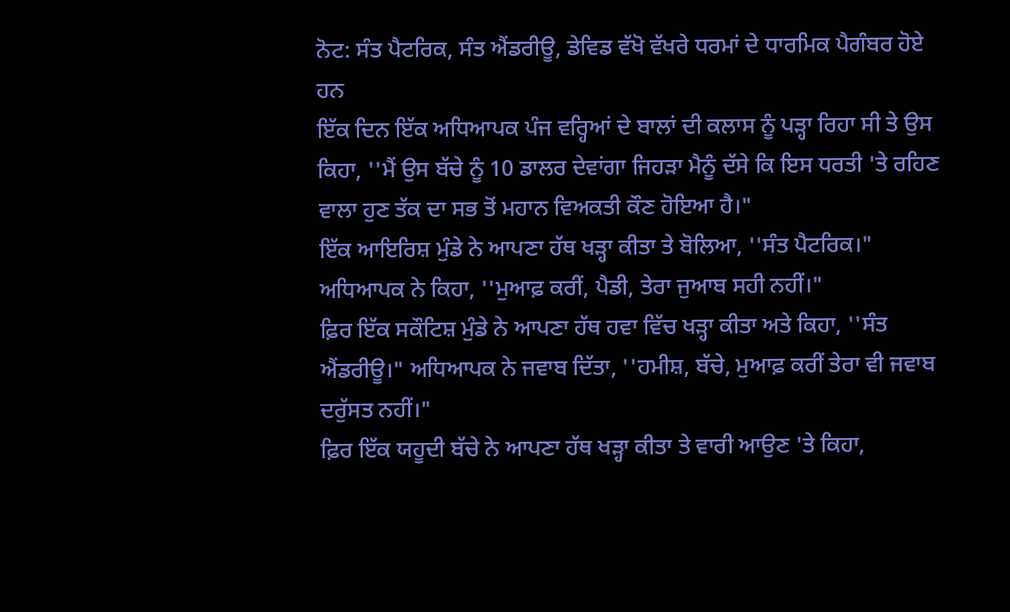ਨੋਟ: ਸੰਤ ਪੈਟਰਿਕ, ਸੰਤ ਐਂਡਰੀਊ, ਡੇਵਿਡ ਵੱਖੋ ਵੱਖਰੇ ਧਰਮਾਂ ਦੇ ਧਾਰਮਿਕ ਪੈਗੰਬਰ ਹੋਏ ਹਨ
ਇੱਕ ਦਿਨ ਇੱਕ ਅਧਿਆਪਕ ਪੰਜ ਵਰ੍ਹਿਆਂ ਦੇ ਬਾਲਾਂ ਦੀ ਕਲਾਸ ਨੂੰ ਪੜ੍ਹਾ ਰਿਹਾ ਸੀ ਤੇ ਉਸ ਕਿਹਾ, ''ਮੈਂ ਉਸ ਬੱਚੇ ਨੂੰ 10 ਡਾਲਰ ਦੇਵਾਂਗਾ ਜਿਹੜਾ ਮੈਨੂੰ ਦੱਸੇ ਕਿ ਇਸ ਧਰਤੀ 'ਤੇ ਰਹਿਣ ਵਾਲਾ ਹੁਣ ਤੱਕ ਦਾ ਸਭ ਤੋਂ ਮਹਾਨ ਵਿਅਕਤੀ ਕੌਣ ਹੋਇਆ ਹੈ।"
ਇੱਕ ਆਇਰਿਸ਼ ਮੁੰਡੇ ਨੇ ਆਪਣਾ ਹੱਥ ਖੜ੍ਹਾ ਕੀਤਾ ਤੇ ਬੋਲਿਆ, ''ਸੰਤ ਪੈਟਰਿਕ।" ਅਧਿਆਪਕ ਨੇ ਕਿਹਾ, ''ਮੁਆਫ਼ ਕਰੀਂ, ਪੈਡੀ, ਤੇਰਾ ਜੁਆਬ ਸਹੀ ਨਹੀਂ।"
ਫ਼ਿਰ ਇੱਕ ਸਕੌਟਿਸ਼ ਮੁੰਡੇ ਨੇ ਆਪਣਾ ਹੱਥ ਹਵਾ ਵਿੱਚ ਖੜ੍ਹਾ ਕੀਤਾ ਅਤੇ ਕਿਹਾ, ''ਸੰਤ ਐਂਡਰੀਊ।" ਅਧਿਆਪਕ ਨੇ ਜਵਾਬ ਦਿੱਤਾ, ''ਹਮੀਸ਼, ਬੱਚੇ, ਮੁਆਫ਼ ਕਰੀਂ ਤੇਰਾ ਵੀ ਜਵਾਬ ਦਰੁੱਸਤ ਨਹੀਂ।"
ਫ਼ਿਰ ਇੱਕ ਯਹੂਦੀ ਬੱਚੇ ਨੇ ਆਪਣਾ ਹੱਥ ਖੜ੍ਹਾ ਕੀਤਾ ਤੇ ਵਾਰੀ ਆਉਣ 'ਤੇ ਕਿਹਾ,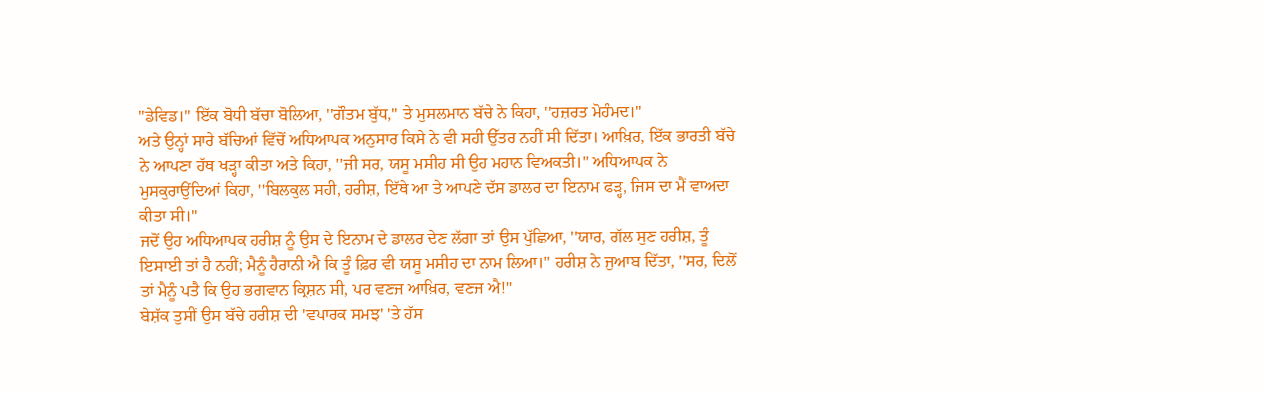''ਡੇਵਿਡ।" ਇੱਕ ਬੋਧੀ ਬੱਚਾ ਬੋਲਿਆ, ''ਗੌਤਮ ਬੁੱਧ," ਤੇ ਮੁਸਲਮਾਨ ਬੱਚੇ ਨੇ ਕਿਹਾ, ''ਹਜ਼ਰਤ ਮੋਹੰਮਦ।"
ਅਤੇ ਉਨ੍ਹਾਂ ਸਾਰੇ ਬੱਚਿਆਂ ਵਿੱਚੋਂ ਅਧਿਆਪਕ ਅਨੁਸਾਰ ਕਿਸੇ ਨੇ ਵੀ ਸਹੀ ਉੱਤਰ ਨਹੀਂ ਸੀ ਦਿੱਤਾ। ਆਖ਼ਿਰ, ਇੱਕ ਭਾਰਤੀ ਬੱਚੇ ਨੇ ਆਪਣਾ ਹੱਥ ਖੜ੍ਹਾ ਕੀਤਾ ਅਤੇ ਕਿਹਾ, ''ਜੀ ਸਰ, ਯਸੂ ਮਸੀਹ ਸੀ ਉਹ ਮਹਾਨ ਵਿਅਕਤੀ।" ਅਧਿਆਪਕ ਨੇ ਮੁਸਕੁਰਾਉਂਦਿਆਂ ਕਿਹਾ, ''ਬਿਲਕੁਲ ਸਹੀ, ਹਰੀਸ਼, ਇੱਥੇ ਆ ਤੇ ਆਪਣੇ ਦੱਸ ਡਾਲਰ ਦਾ ਇਨਾਮ ਫੜ੍ਹ, ਜਿਸ ਦਾ ਮੈਂ ਵਾਅਦਾ ਕੀਤਾ ਸੀ।"
ਜਦੋਂ ਉਹ ਅਧਿਆਪਕ ਹਰੀਸ਼ ਨੂੰ ਉਸ ਦੇ ਇਨਾਮ ਦੇ ਡਾਲਰ ਦੇਣ ਲੱਗਾ ਤਾਂ ਉਸ ਪੁੱਛਿਆ, ''ਯਾਰ, ਗੱਲ ਸੁਣ ਹਰੀਸ਼, ਤੂੰ ਇਸਾਈ ਤਾਂ ਹੈ ਨਹੀਂ; ਮੈਨੂੰ ਹੈਰਾਨੀ ਐ ਕਿ ਤੂੰ ਫ਼ਿਰ ਵੀ ਯਸੂ ਮਸੀਹ ਦਾ ਨਾਮ ਲਿਆ।" ਹਰੀਸ਼ ਨੇ ਜੁਆਬ ਦਿੱਤਾ, ''ਸਰ, ਦਿਲੋਂ ਤਾਂ ਮੈਨੂੰ ਪਤੈ ਕਿ ਉਹ ਭਗਵਾਨ ਕ੍ਰਿਸ਼ਨ ਸੀ, ਪਰ ਵਣਜ ਆਖ਼ਿਰ, ਵਣਜ ਐ!"
ਬੇਸ਼ੱਕ ਤੁਸੀਂ ਉਸ ਬੱਚੇ ਹਰੀਸ਼ ਦੀ 'ਵਪਾਰਕ ਸਮਝ' 'ਤੇ ਹੱਸ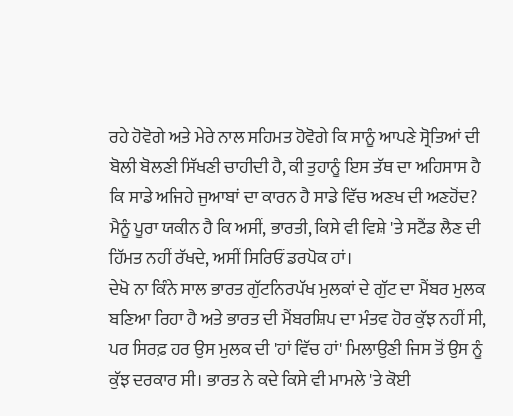ਰਹੇ ਹੋਵੋਗੇ ਅਤੇ ਮੇਰੇ ਨਾਲ ਸਹਿਮਤ ਹੋਵੋਗੇ ਕਿ ਸਾਨੂੰ ਆਪਣੇ ਸ੍ਰੋਤਿਆਂ ਦੀ ਬੋਲੀ ਬੋਲਣੀ ਸਿੱਖਣੀ ਚਾਹੀਦੀ ਹੈ, ਕੀ ਤੁਹਾਨੂੰ ਇਸ ਤੱਥ ਦਾ ਅਹਿਸਾਸ ਹੈ ਕਿ ਸਾਡੇ ਅਜਿਹੇ ਜੁਆਬਾਂ ਦਾ ਕਾਰਨ ਹੈ ਸਾਡੇ ਵਿੱਚ ਅਣਖ ਦੀ ਅਣਹੋਂਦ?
ਮੈਨੂੰ ਪੂਰਾ ਯਕੀਨ ਹੈ ਕਿ ਅਸੀਂ, ਭਾਰਤੀ, ਕਿਸੇ ਵੀ ਵਿਸ਼ੇ 'ਤੇ ਸਟੈਂਡ ਲੈਣ ਦੀ ਹਿੱਮਤ ਨਹੀਂ ਰੱਖਦੇ, ਅਸੀਂ ਸਿਰਿਓਂ ਡਰਪੋਕ ਹਾਂ।
ਦੇਖੋ ਨਾ ਕਿੰਨੇ ਸਾਲ ਭਾਰਤ ਗੁੱਟਨਿਰਪੱਖ ਮੁਲਕਾਂ ਦੇ ਗੁੱਟ ਦਾ ਮੈਂਬਰ ਮੁਲਕ ਬਣਿਆ ਰਿਹਾ ਹੈ ਅਤੇ ਭਾਰਤ ਦੀ ਮੈਂਬਰਸ਼ਿਪ ਦਾ ਮੰਤਵ ਹੋਰ ਕੁੱਝ ਨਹੀਂ ਸੀ, ਪਰ ਸਿਰਫ਼ ਹਰ ਉਸ ਮੁਲਕ ਦੀ 'ਹਾਂ ਵਿੱਚ ਹਾਂ' ਮਿਲਾਉਣੀ ਜਿਸ ਤੋਂ ਉਸ ਨੂੰ ਕੁੱਝ ਦਰਕਾਰ ਸੀ। ਭਾਰਤ ਨੇ ਕਦੇ ਕਿਸੇ ਵੀ ਮਾਮਲੇ 'ਤੇ ਕੋਈ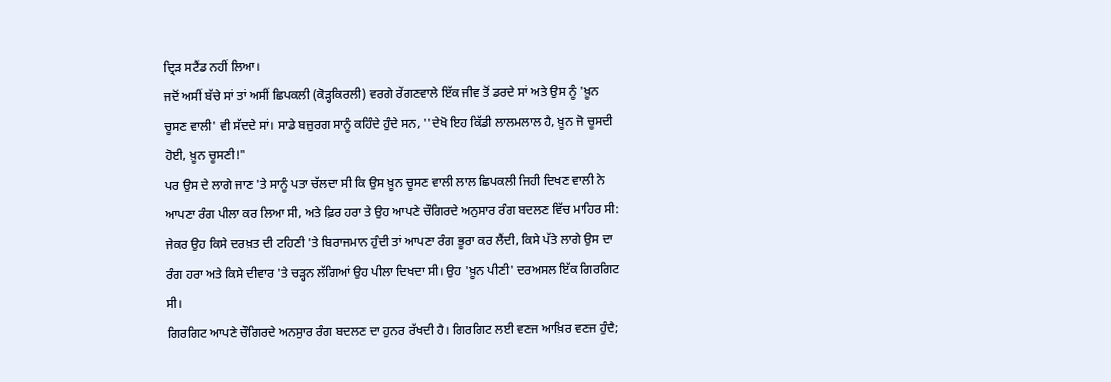ਦ੍ਰਿੜ ਸਟੈਂਡ ਨਹੀਂ ਲਿਆ।
ਜਦੋਂ ਅਸੀਂ ਬੱਚੇ ਸਾਂ ਤਾਂ ਅਸੀਂ ਛਿਪਕਲੀ (ਕੋੜ੍ਹਕਿਰਲੀ) ਵਰਗੇ ਰੇਂਗਣਵਾਲੇ ਇੱਕ ਜੀਵ ਤੋਂ ਡਰਦੇ ਸਾਂ ਅਤੇ ਉਸ ਨੂੰ 'ਖ਼ੂਨ ਚੂਸਣ ਵਾਲੀ' ਵੀ ਸੱਦਦੇ ਸਾਂ। ਸਾਡੇ ਬਜ਼ੁਰਗ ਸਾਨੂੰ ਕਹਿੰਦੇ ਹੁੰਦੇ ਸਨ, ''ਦੇਖੋ ਇਹ ਕਿੱਡੀ ਲਾਲਮਲਾਲ ਹੈ, ਖ਼ੂਨ ਜੋ ਚੂਸਦੀ ਹੋਈ, ਖ਼ੂਨ ਚੂਸਣੀ!"
ਪਰ ਉਸ ਦੇ ਲਾਗੇ ਜਾਣ 'ਤੇ ਸਾਨੂੰ ਪਤਾ ਚੱਲਦਾ ਸੀ ਕਿ ਉਸ ਖ਼ੂਨ ਚੂਸਣ ਵਾਲੀ ਲਾਲ ਛਿਪਕਲੀ ਜਿਹੀ ਦਿਖਣ ਵਾਲੀ ਨੇ ਆਪਣਾ ਰੰਗ ਪੀਲਾ ਕਰ ਲਿਆ ਸੀ, ਅਤੇ ਫ਼ਿਰ ਹਰਾ ਤੇ ਉਹ ਆਪਣੇ ਚੌਗਿਰਦੇ ਅਨੁਸਾਰ ਰੰਗ ਬਦਲਣ ਵਿੱਚ ਮਾਹਿਰ ਸੀ: ਜੇਕਰ ਉਹ ਕਿਸੇ ਦਰਖ਼ਤ ਦੀ ਟਹਿਣੀ 'ਤੇ ਬਿਰਾਜਮਾਨ ਹੁੰਦੀ ਤਾਂ ਆਪਣਾ ਰੰਗ ਭੂਰਾ ਕਰ ਲੈਂਦੀ, ਕਿਸੇ ਪੱਤੇ ਲਾਗੇ ਉਸ ਦਾ ਰੰਗ ਹਰਾ ਅਤੇ ਕਿਸੇ ਦੀਵਾਰ 'ਤੇ ਚੜ੍ਹਨ ਲੱਗਿਆਂ ਉਹ ਪੀਲਾ ਦਿਖਦਾ ਸੀ। ਉਹ 'ਖ਼ੂਨ ਪੀਣੀ' ਦਰਅਸਲ ਇੱਕ ਗਿਰਗਿਟ ਸੀ।
ਗਿਰਗਿਟ ਆਪਣੇ ਚੌਗਿਰਦੇ ਅਨਸੁਾਰ ਰੰਗ ਬਦਲਣ ਦਾ ਹੁਨਰ ਰੱਖਦੀ ਹੈ। ਗਿਰਗਿਟ ਲਈ ਵਣਜ ਆਖ਼ਿਰ ਵਣਜ ਹੁੰਦੈ;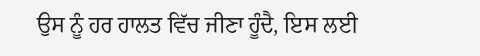ਉਸ ਨੂੰ ਹਰ ਹਾਲਤ ਵਿੱਚ ਜੀਣਾ ਹੂੰਦੈ, ਇਸ ਲਈ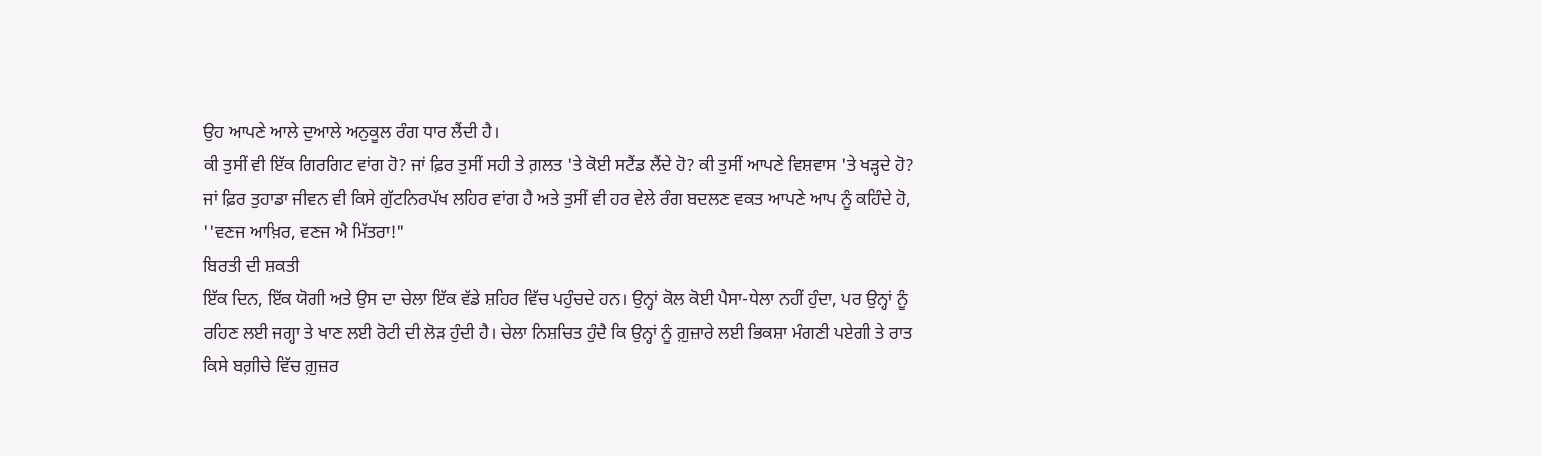ਉਹ ਆਪਣੇ ਆਲੇ ਦੁਆਲੇ ਅਨੁਕੂਲ ਰੰਗ ਧਾਰ ਲੈਂਦੀ ਹੈ।
ਕੀ ਤੁਸੀਂ ਵੀ ਇੱਕ ਗਿਰਗਿਟ ਵਾਂਗ ਹੋ? ਜਾਂ ਫ਼ਿਰ ਤੁਸੀਂ ਸਹੀ ਤੇ ਗ਼ਲਤ 'ਤੇ ਕੋਈ ਸਟੈਂਡ ਲੈਂਦੇ ਹੋ? ਕੀ ਤੁਸੀਂ ਆਪਣੇ ਵਿਸ਼ਵਾਸ 'ਤੇ ਖੜ੍ਹਦੇ ਹੋ?
ਜਾਂ ਫ਼ਿਰ ਤੁਹਾਡਾ ਜੀਵਨ ਵੀ ਕਿਸੇ ਗੁੱਟਨਿਰਪੱਖ ਲਹਿਰ ਵਾਂਗ ਹੈ ਅਤੇ ਤੁਸੀਂ ਵੀ ਹਰ ਵੇਲੇ ਰੰਗ ਬਦਲਣ ਵਕਤ ਆਪਣੇ ਆਪ ਨੂੰ ਕਹਿੰਦੇ ਹੋ, ''ਵਣਜ ਆਖ਼ਿਰ, ਵਣਜ ਐ ਮਿੱਤਰਾ!"
ਬਿਰਤੀ ਦੀ ਸ਼ਕਤੀ
ਇੱਕ ਦਿਨ, ਇੱਕ ਯੋਗੀ ਅਤੇ ਉਸ ਦਾ ਚੇਲਾ ਇੱਕ ਵੱਡੇ ਸ਼ਹਿਰ ਵਿੱਚ ਪਹੁੰਚਦੇ ਹਨ। ਉਨ੍ਹਾਂ ਕੋਲ ਕੋਈ ਪੈਸਾ-ਧੇਲਾ ਨਹੀਂ ਹੁੰਦਾ, ਪਰ ਉਨ੍ਹਾਂ ਨੂੰ ਰਹਿਣ ਲਈ ਜਗ੍ਹਾ ਤੇ ਖਾਣ ਲਈ ਰੋਟੀ ਦੀ ਲੋੜ ਹੁੰਦੀ ਹੈ। ਚੇਲਾ ਨਿਸ਼ਚਿਤ ਹੁੰਦੈ ਕਿ ਉਨ੍ਹਾਂ ਨੂੰ ਗ਼ੁਜ਼ਾਰੇ ਲਈ ਭਿਕਸ਼ਾ ਮੰਗਣੀ ਪਏਗੀ ਤੇ ਰਾਤ ਕਿਸੇ ਬਗ਼ੀਚੇ ਵਿੱਚ ਗ਼ੁਜ਼ਰ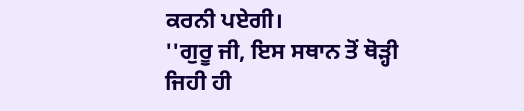ਕਰਨੀ ਪਏਗੀ।
''ਗੁਰੂ ਜੀ, ਇਸ ਸਥਾਨ ਤੋਂ ਥੋੜ੍ਹੀ ਜਿਹੀ ਹੀ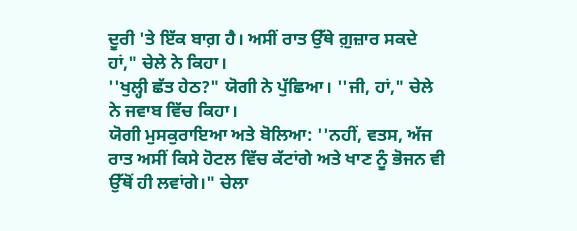ਦੂਰੀ 'ਤੇ ਇੱਕ ਬਾਗ਼ ਹੈ। ਅਸੀਂ ਰਾਤ ਉੱਥੇ ਗ਼ੁਜ਼ਾਰ ਸਕਦੇ ਹਾਂ," ਚੇਲੇ ਨੇ ਕਿਹਾ।
''ਖੁਲ੍ਹੀ ਛੱਤ ਹੇਠ?" ਯੋਗੀ ਨੇ ਪੁੱਛਿਆ। ''ਜੀ, ਹਾਂ," ਚੇਲੇ ਨੇ ਜਵਾਬ ਵਿੱਚ ਕਿਹਾ।
ਯੋਗੀ ਮੁਸਕੁਰਾਇਆ ਅਤੇ ਬੋਲਿਆ: ''ਨਹੀਂ, ਵਤਸ, ਅੱਜ ਰਾਤ ਅਸੀਂ ਕਿਸੇ ਹੋਟਲ ਵਿੱਚ ਕੱਟਾਂਗੇ ਅਤੇ ਖਾਣ ਨੂੰ ਭੋਜਨ ਵੀ ਉੱਥੋਂ ਹੀ ਲਵਾਂਗੇ।" ਚੇਲਾ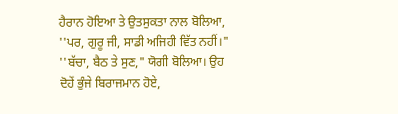ਹੈਰਾਨ ਹੋਇਆ ਤੇ ਉਤਸੁਕਤਾ ਨਾਲ ਬੋਲਿਆ, ''ਪਰ, ਗੁਰੂ ਜੀ, ਸਾਡੀ ਅਜਿਹੀ ਵਿੱਤ ਨਹੀਂ।"
''ਬੱਚਾ, ਬੈਠ ਤੇ ਸੁਣ," ਯੋਗੀ ਬੋਲਿਆ। ਉਹ ਦੋਹੇਂ ਭੁੰਜੇ ਬਿਰਾਜਮਾਨ ਹੋਏ,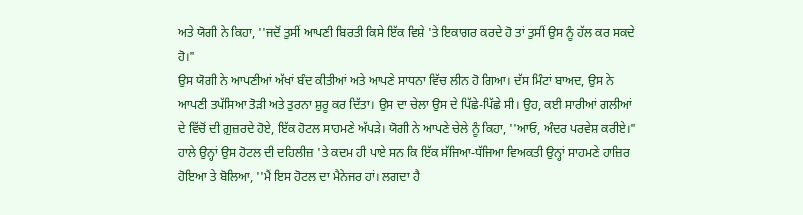ਅਤੇ ਯੋਗੀ ਨੇ ਕਿਹਾ, ''ਜਦੋਂ ਤੁਸੀਂ ਆਪਣੀ ਬਿਰਤੀ ਕਿਸੇ ਇੱਕ ਵਿਸ਼ੇ 'ਤੇ ਇਕਾਗਰ ਕਰਦੇ ਹੋ ਤਾਂ ਤੁਸੀਂ ਉਸ ਨੂੰ ਹੱਲ ਕਰ ਸਕਦੇ ਹੋ।"
ਉਸ ਯੋਗੀ ਨੇ ਆਪਣੀਆਂ ਅੱਖਾਂ ਬੰਦ ਕੀਤੀਆਂ ਅਤੇ ਆਪਣੇ ਸਾਧਨਾ ਵਿੱਚ ਲੀਨ ਹੋ ਗਿਆ। ਦੱਸ ਮਿੰਟਾਂ ਬਾਅਦ, ਉਸ ਨੇ ਆਪਣੀ ਤਪੱਸਿਆ ਤੋੜੀ ਅਤੇ ਤੁਰਨਾ ਸ਼ੁਰੂ ਕਰ ਦਿੱਤਾ। ਉਸ ਦਾ ਚੇਲਾ ਉਸ ਦੇ ਪਿੱਛੇ-ਪਿੱਛੇ ਸੀ। ਉਹ, ਕਈ ਸਾਰੀਆਂ ਗਲੀਆਂ ਦੇ ਵਿੱਚੋਂ ਦੀ ਗ਼ੁਜ਼ਰਦੇ ਹੋਏ, ਇੱਕ ਹੋਟਲ ਸਾਹਮਣੇ ਅੱਪੜੇ। ਯੋਗੀ ਨੇ ਆਪਣੇ ਚੇਲੇ ਨੂੰ ਕਿਹਾ, ''ਆਓ, ਅੰਦਰ ਪਰਵੇਸ਼ ਕਰੀਏ।"
ਹਾਲੇ ਉਨ੍ਹਾਂ ਉਸ ਹੋਟਲ ਦੀ ਦਹਿਲੀਜ਼ 'ਤੇ ਕਦਮ ਹੀ ਪਾਏ ਸਨ ਕਿ ਇੱਕ ਸੱਜਿਆ-ਧੱਜਿਆ ਵਿਅਕਤੀ ਉਨ੍ਹਾਂ ਸਾਹਮਣੇ ਹਾਜ਼ਿਰ ਹੋਇਆ ਤੇ ਬੋਲਿਆ, ''ਮੈਂ ਇਸ ਹੋਟਲ ਦਾ ਮੈਨੇਜਰ ਹਾਂ। ਲਗਦਾ ਹੈ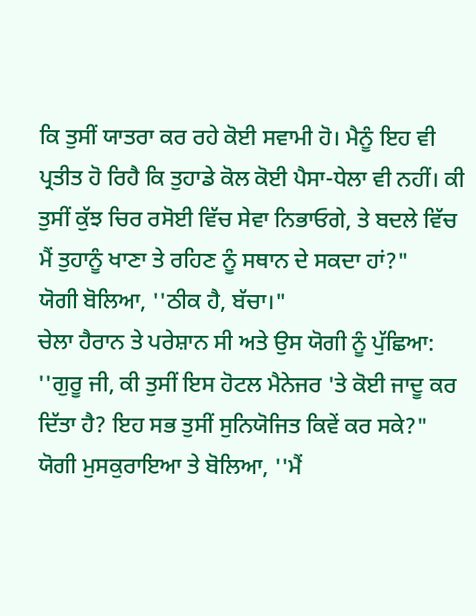ਕਿ ਤੁਸੀਂ ਯਾਤਰਾ ਕਰ ਰਹੇ ਕੋਈ ਸਵਾਮੀ ਹੋ। ਮੈਨੂੰ ਇਹ ਵੀ ਪ੍ਰਤੀਤ ਹੋ ਰਿਹੈ ਕਿ ਤੁਹਾਡੇ ਕੋਲ ਕੋਈ ਪੈਸਾ-ਧੇਲਾ ਵੀ ਨਹੀਂ। ਕੀ ਤੁਸੀਂ ਕੁੱਝ ਚਿਰ ਰਸੋਈ ਵਿੱਚ ਸੇਵਾ ਨਿਭਾਓਗੇ, ਤੇ ਬਦਲੇ ਵਿੱਚ ਮੈਂ ਤੁਹਾਨੂੰ ਖਾਣਾ ਤੇ ਰਹਿਣ ਨੂੰ ਸਥਾਨ ਦੇ ਸਕਦਾ ਹਾਂ?"
ਯੋਗੀ ਬੋਲਿਆ, ''ਠੀਕ ਹੈ, ਬੱਚਾ।"
ਚੇਲਾ ਹੈਰਾਨ ਤੇ ਪਰੇਸ਼ਾਨ ਸੀ ਅਤੇ ਉਸ ਯੋਗੀ ਨੂੰ ਪੁੱਛਿਆ: ''ਗੁਰੂ ਜੀ, ਕੀ ਤੁਸੀਂ ਇਸ ਹੋਟਲ ਮੈਨੇਜਰ 'ਤੇ ਕੋਈ ਜਾਦੂ ਕਰ ਦਿੱਤਾ ਹੈ? ਇਹ ਸਭ ਤੁਸੀਂ ਸੁਨਿਯੋਜਿਤ ਕਿਵੇਂ ਕਰ ਸਕੇ?"
ਯੋਗੀ ਮੁਸਕੁਰਾਇਆ ਤੇ ਬੋਲਿਆ, ''ਮੈਂ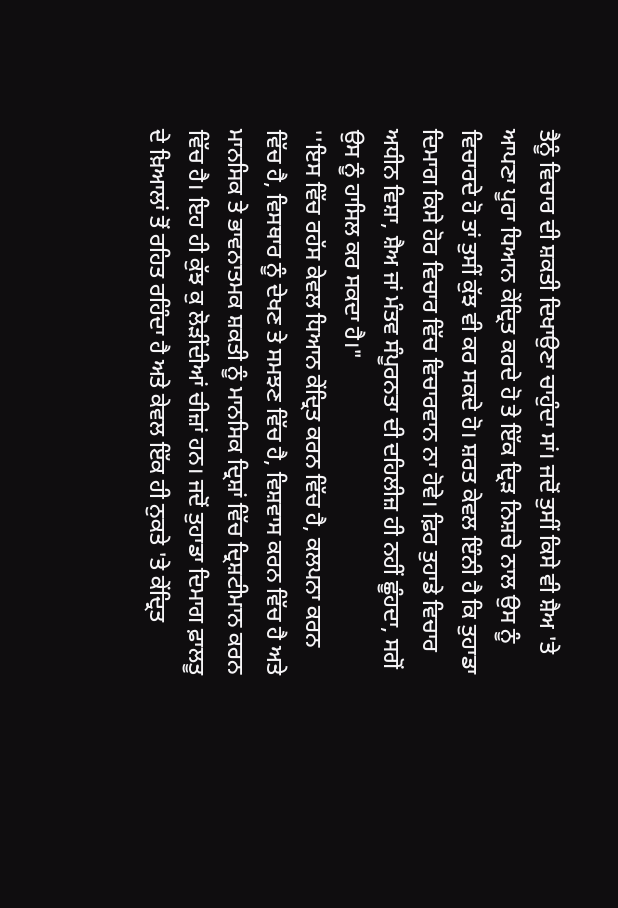ਤੈਨੂੰ ਵਿਚਾਰ ਦੀ ਸ਼ਕਤੀ ਦਿਖਾਉਣਾ ਚਾਹੁੰਦਾ ਸਾਂ। ਜਦੋਂ ਤੁਸੀਂ ਕਿਸੇ ਵੀ ਸ਼ੈਅ 'ਤੇ ਆਪਣਾ ਪੂਰਾ ਧਿਆਨ ਕੇਂਦ੍ਰਿਤ ਕਰਦੇ ਹੋ ਤੇ ਇੱਕ ਦ੍ਰਿੜ ਨਿਸ਼ਚੇ ਨਾਲ ਉਸ ਨੂੰ ਵਿਚਾਰਦੇ ਹੋ ਤਾਂ ਤੁਸੀਂ ਕੁੱਝ ਵੀ ਕਰ ਸਕਦੇ ਹੋ। ਸ਼ਰਤ ਕੇਵਲ ਇੰਨੀ ਹੈ ਕਿ ਤੁਹਾਡਾ ਦਿਮਾਗ ਕਿਸੇ ਹੋਰ ਵਿਚਾਰ ਵਿੱਚ ਵਿਚਾਰਵਾਨ ਨਾ ਹੋਵੇ। ਫ਼ਿਰ ਤੁਹਾਡੇ ਵਿਚਾਰ ਅਧੀਨ ਵਿਸ਼ਾ, ਸ਼ੈਅ ਜਾਂ ਮੰਤਵ ਸੰਪੂਰਨਤਾ ਦੀ ਦਹਿਲੀਜ਼ ਹੀ ਨਹੀਂ ਛੂੰਹਦਾ, ਸਗੋਂ ਉਸ ਨੂੰ ਹਾਸਿਲ ਕਰ ਸਕਦਾ ਹੈ।"
''ਇਸ ਵਿੱਚ ਰਹੱਸ ਕੇਵਲ ਧਿਆਨ ਕੇਂਦ੍ਰਿਤ ਕਰਨ ਵਿੱਚ ਹੈ, ਕਲਪਨਾ ਕਰਨ ਵਿੱਚ ਹੈ, ਵਿਸਥਾਰ ਨੂੰ ਦੇਖਣ ਤੇ ਸਮਝਣ ਵਿੱਚ ਹੈ, ਵਿਸ਼ਵਾਸ ਕਰਨ ਵਿੱਚ ਹੈ ਅਤੇ ਮਾਨਸਿਕ ਤੇ ਭਾਵਨਾਤਮਕ ਸ਼ਕਤੀ ਨੂੰ ਮਾਨਸਿਕ ਦ੍ਰਿਸ਼ਾਂ ਵਿੱਚ ਦ੍ਰਿਸ਼ਟੀਮਾਨ ਕਰਨ ਵਿੱਚ ਹੈ। ਇਹ ਹੀ ਕੁੱਝ ਕੁ ਲੋੜੀਂਦੀਆਂ ਚੀਜ਼ਾਂ ਹਨ। ਜਦੋਂ ਤੁਹਾਡਾ ਦਿਮਾਗ ਫ਼ਾਲਤੂ ਦੇ ਖ਼ਿਆਲਾਂ ਤੋਂ ਰਹਿਤ ਰਹਿੰਦਾ ਹੈ ਅਤੇ ਕੇਵਲ ਇੱਕ ਹੀ ਨੁਕਤੇ 'ਤੇ ਕੇਂਦ੍ਰਿਤ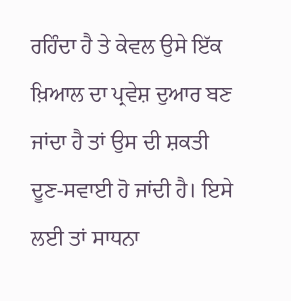ਰਹਿੰਦਾ ਹੈ ਤੇ ਕੇਵਲ ਉਸੇ ਇੱਕ ਖ਼ਿਆਲ ਦਾ ਪ੍ਰਵੇਸ਼ ਦੁਆਰ ਬਣ ਜਾਂਦਾ ਹੈ ਤਾਂ ਉਸ ਦੀ ਸ਼ਕਤੀ ਦੂਣ-ਸਵਾਈ ਹੋ ਜਾਂਦੀ ਹੈ। ਇਸੇ ਲਈ ਤਾਂ ਸਾਧਨਾ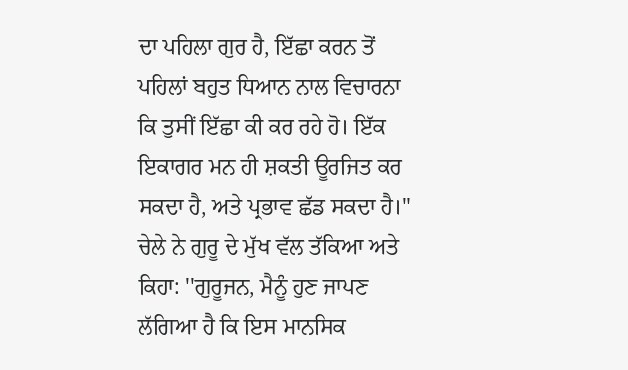ਦਾ ਪਹਿਲਾ ਗੁਰ ਹੈ, ਇੱਛਾ ਕਰਨ ਤੋਂ ਪਹਿਲਾਂ ਬਹੁਤ ਧਿਆਨ ਨਾਲ ਵਿਚਾਰਨਾ ਕਿ ਤੁਸੀਂ ਇੱਛਾ ਕੀ ਕਰ ਰਹੇ ਹੋ। ਇੱਕ ਇਕਾਗਰ ਮਨ ਹੀ ਸ਼ਕਤੀ ਊਰਜਿਤ ਕਰ ਸਕਦਾ ਹੈ, ਅਤੇ ਪ੍ਰਭਾਵ ਛੱਡ ਸਕਦਾ ਹੈ।"
ਚੇਲੇ ਨੇ ਗੁਰੂ ਦੇ ਮੁੱਖ ਵੱਲ ਤੱਕਿਆ ਅਤੇ ਕਿਹਾ: ''ਗੁਰੂਜਨ, ਮੈਨੂੰ ਹੁਣ ਜਾਪਣ ਲੱਗਿਆ ਹੈ ਕਿ ਇਸ ਮਾਨਸਿਕ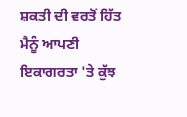ਸ਼ਕਤੀ ਦੀ ਵਰਤੋਂ ਹਿੱਤ ਮੈਨੂੰ ਆਪਣੀ ਇਕਾਗਰਤਾ 'ਤੇ ਕੁੱਝ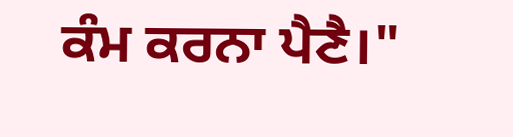ਕੰਮ ਕਰਨਾ ਪੈਣੈ।"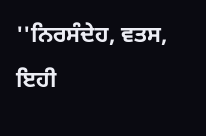''ਨਿਰਸੰਦੇਹ, ਵਤਸ, ਇਹੀ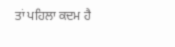ਤਾਂ ਪਹਿਲਾ ਕਦਮ ਹੈ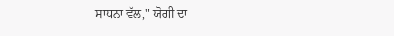ਸਾਧਨਾ ਵੱਲ," ਯੋਗੀ ਦਾ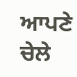ਆਪਣੇ ਚੇਲੇ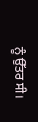ਨੂੰ ਉੱਤਰ ਸੀ।